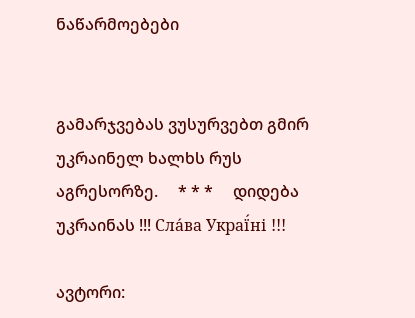ნაწარმოებები


გამარჯვებას ვუსურვებთ გმირ უკრაინელ ხალხს რუს აგრესორზე.     * * *     დიდება უკრაინას !!! Сла́ва Украї́ні !!!

ავტორი: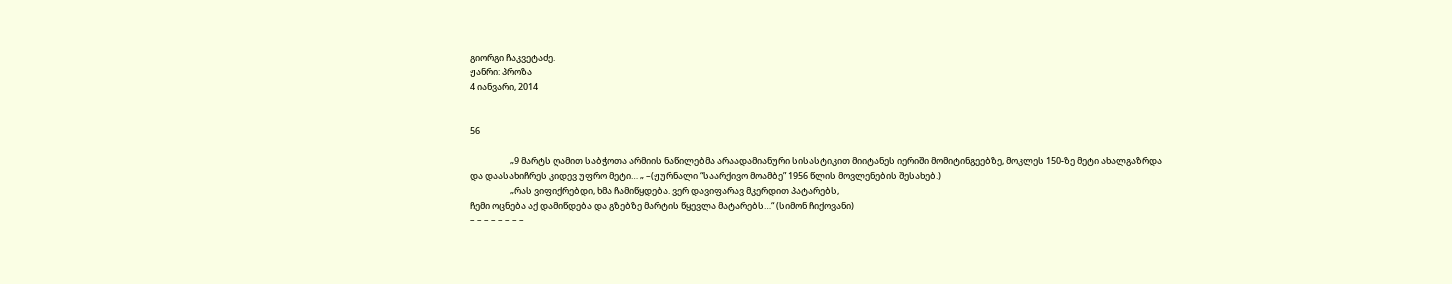გიორგი ჩაკვეტაძე.
ჟანრი: პროზა
4 იანვარი, 2014


56

                    „9 მარტს ღამით საბჭოთა არმიის ნაწილებმა არაადამიანური სისასტიკით მიიტანეს იერიში მომიტინგეებზე, მოკლეს 150-ზე მეტი ახალგაზრდა და დაასახიჩრეს კიდევ უფრო მეტი… „ –(ჟურნალი “საარქივო მოამბე” 1956 წლის მოვლენების შესახებ.)
                    „რას ვიფიქრებდი, ხმა ჩამიწყდება. ვერ დავიფარავ მკერდით პატარებს,
ჩემი ოცნება აქ დამიწდება და გზებზე მარტის წყევლა მატარებს…“ (სიმონ ჩიქოვანი)
– – – – – – – –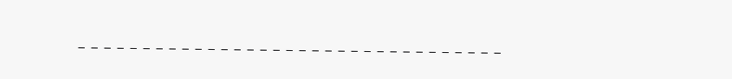– – – – – – – – – – – – – – – – – – – – – – – – – – – – – – – – –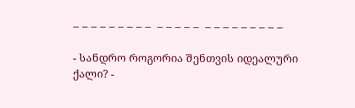– – – – – – – – –  – – – – –  – – – – – – – – –

- სანდრო როგორია შენთვის იდეალური ქალი? -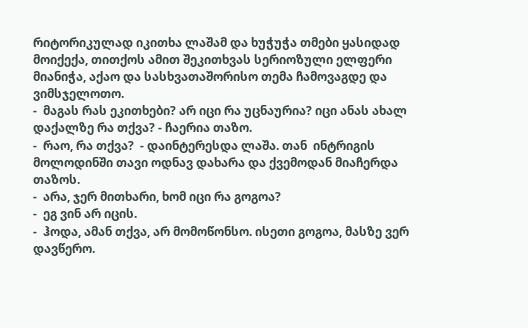რიტორიკულად იკითხა ლაშამ და ხუჭუჭა თმები ყასიდად მოიქექა, თითქოს ამით შეკითხვას სერიოზული ელფერი მიანიჭა, აქაო და სასხვათაშორისო თემა ჩამოვაგდე და ვიმსჯელოთო.
-  მაგას რას ეკითხები? არ იცი რა უცნაურია? იცი ანას ახალ დაქალზე რა თქვა? - ჩაერია თაზო.
-  რაო, რა თქვა?  - დაინტერესდა ლაშა. თან  ინტრიგის მოლოდინში თავი ოდნავ დახარა და ქვემოდან მიაჩერდა თაზოს.
-  არა, ჯერ მითხარი, ხომ იცი რა გოგოა?
-  ეგ ვინ არ იცის.
-  ჰოდა, ამან თქვა, არ მომოწონსო. ისეთი გოგოა, მასზე ვერ დავწერო.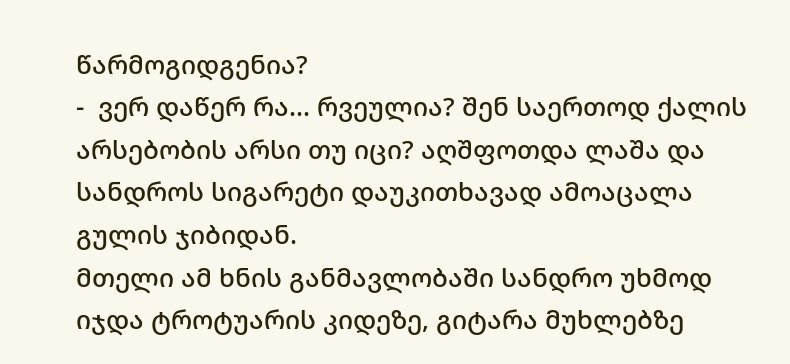წარმოგიდგენია?
-  ვერ დაწერ რა... რვეულია? შენ საერთოდ ქალის არსებობის არსი თუ იცი? აღშფოთდა ლაშა და სანდროს სიგარეტი დაუკითხავად ამოაცალა გულის ჯიბიდან.
მთელი ამ ხნის განმავლობაში სანდრო უხმოდ იჯდა ტროტუარის კიდეზე, გიტარა მუხლებზე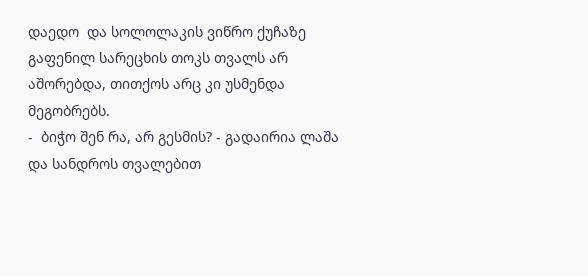დაედო  და სოლოლაკის ვიწრო ქუჩაზე გაფენილ სარეცხის თოკს თვალს არ აშორებდა, თითქოს არც კი უსმენდა მეგობრებს.
-  ბიჭო შენ რა, არ გესმის? - გადაირია ლაშა და სანდროს თვალებით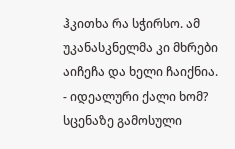ჰკითხა რა სჭირსო. ამ უკანასკნელმა კი მხრები აიჩეჩა და ხელი ჩაიქნია.
- იდეალური ქალი ხომ?  სცენაზე გამოსული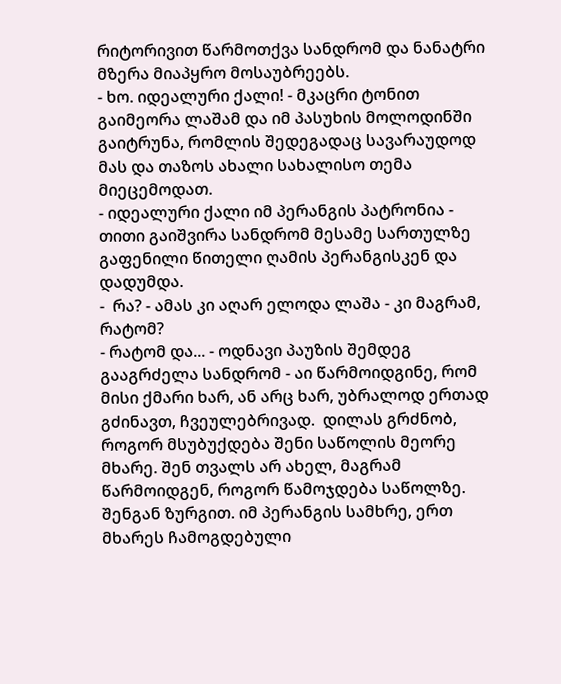რიტორივით წარმოთქვა სანდრომ და ნანატრი მზერა მიაპყრო მოსაუბრეებს.
- ხო. იდეალური ქალი! - მკაცრი ტონით გაიმეორა ლაშამ და იმ პასუხის მოლოდინში გაიტრუნა, რომლის შედეგადაც სავარაუდოდ მას და თაზოს ახალი სახალისო თემა მიეცემოდათ.
- იდეალური ქალი იმ პერანგის პატრონია - თითი გაიშვირა სანდრომ მესამე სართულზე გაფენილი წითელი ღამის პერანგისკენ და დადუმდა.
-  რა? - ამას კი აღარ ელოდა ლაშა - კი მაგრამ, რატომ?
- რატომ და... - ოდნავი პაუზის შემდეგ გააგრძელა სანდრომ - აი წარმოიდგინე, რომ მისი ქმარი ხარ, ან არც ხარ, უბრალოდ ერთად გძინავთ, ჩვეულებრივად.  დილას გრძნობ, როგორ მსუბუქდება შენი საწოლის მეორე მხარე. შენ თვალს არ ახელ, მაგრამ წარმოიდგენ, როგორ წამოჯდება საწოლზე. შენგან ზურგით. იმ პერანგის სამხრე, ერთ მხარეს ჩამოგდებული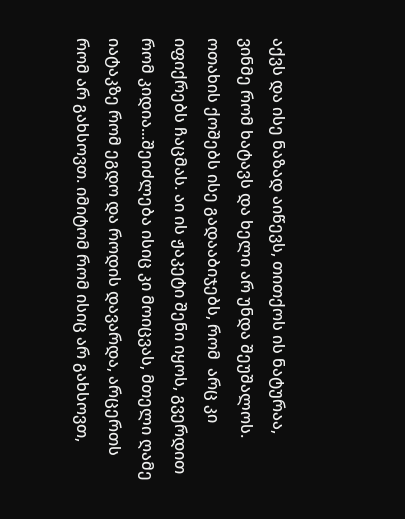აქვს და ისე ნაზად აიწევს, თითქოს ის ნატურაა,  ვინმე რომ ხატავს და ხელი არ უნდა შეუშალოს. ოთახის ქოშებს ისე გადააბიჯებს, რომ  არც კი იფიქრებს ჩაცმას. აი ის ჟაკეტი შენი იყოს, გვერდით რომ კიდია...შეიძლება ისიც კი მოიცვას, მთელი ღამე იატაკზე რომ ეგდო და როდის დავარდა, არცერთს  რომ არ გახსოვთ. იმიტომ რომ ისიც არ გახსოვთ,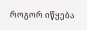როგორ იწყება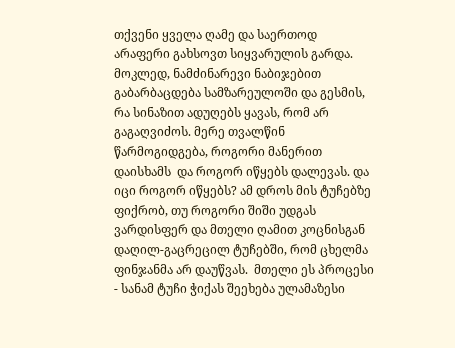თქვენი ყველა ღამე და საერთოდ არაფერი გახსოვთ სიყვარულის გარდა. მოკლედ, ნამძინარევი ნაბიჯებით გაბარბაცდება სამზარეულოში და გესმის, რა სინაზით ადუღებს ყავას, რომ არ გაგაღვიძოს. მერე თვალწინ წარმოგიდგება, როგორი მანერით დაისხამს  და როგორ იწყებს დალევას. და იცი როგორ იწყებს? ამ დროს მის ტუჩებზე ფიქრობ, თუ როგორი შიში უდგას ვარდისფერ და მთელი ღამით კოცნისგან დაღილ-გაცრეცილ ტუჩებში, რომ ცხელმა ფინჯანმა არ დაუწვას.  მთელი ეს პროცესი - სანამ ტუჩი ჭიქას შეეხება ულამაზესი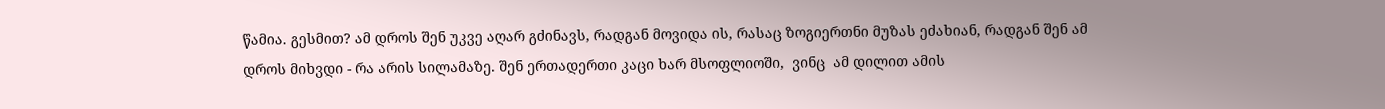წამია. გესმით? ამ დროს შენ უკვე აღარ გძინავს, რადგან მოვიდა ის, რასაც ზოგიერთნი მუზას ეძახიან, რადგან შენ ამ დროს მიხვდი - რა არის სილამაზე. შენ ერთადერთი კაცი ხარ მსოფლიოში,  ვინც  ამ დილით ამის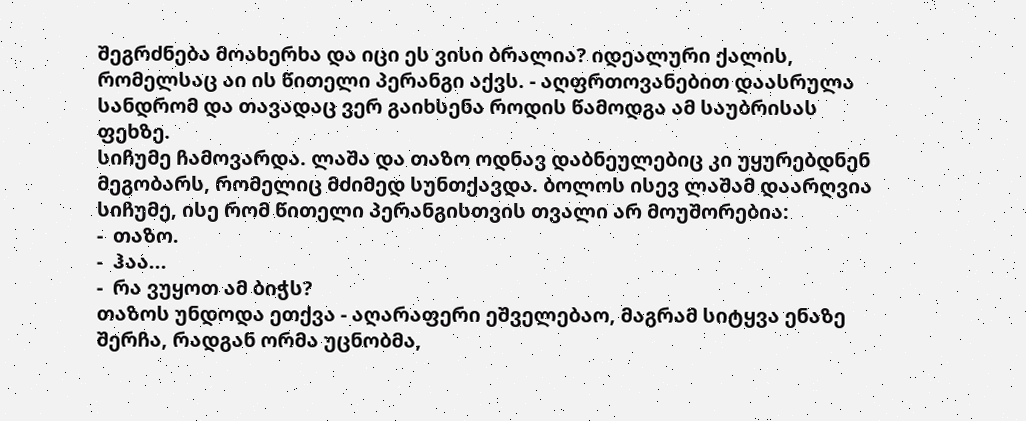შეგრძნება მოახერხა და იცი ეს ვისი ბრალია? იდეალური ქალის, რომელსაც აი ის წითელი პერანგი აქვს. - აღფრთოვანებით დაასრულა სანდრომ და თავადაც ვერ გაიხსენა როდის წამოდგა ამ საუბრისას ფეხზე.
სიჩუმე ჩამოვარდა. ლაშა და თაზო ოდნავ დაბნეულებიც კი უყურებდნენ  მეგობარს, რომელიც მძიმედ სუნთქავდა. ბოლოს ისევ ლაშამ დაარღვია სიჩუმე, ისე რომ წითელი პერანგისთვის თვალი არ მოუშორებია:
-  თაზო.
-  ჰაა...
-  რა ვუყოთ ამ ბიჭს?
თაზოს უნდოდა ეთქვა - აღარაფერი ეშველებაო, მაგრამ სიტყვა ენაზე შერჩა, რადგან ორმა უცნობმა,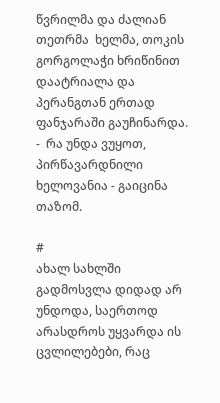წვრილმა და ძალიან თეთრმა  ხელმა, თოკის გორგოლაჭი ხრიწინით დაატრიალა და პერანგთან ერთად ფანჯარაში გაუჩინარდა.
-  რა უნდა ვუყოთ, პირწავარდნილი ხელოვანია - გაიცინა თაზომ.

#
ახალ სახლში გადმოსვლა დიდად არ უნდოდა, საერთოდ არასდროს უყვარდა ის ცვლილებები, რაც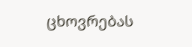ცხოვრებას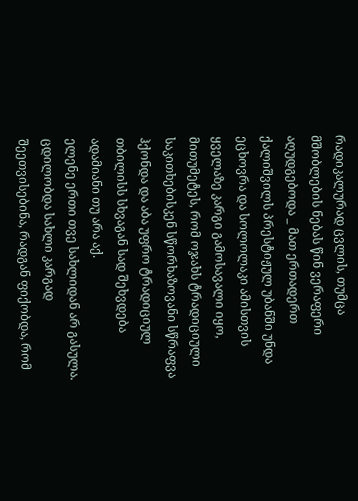რადიკალურად ცვლის, თუმცა მშობლების ნებას წინ ვერაფერი აღუდგებოდა _ მათ ერთადერთ ქალიშვილს პრესტიჟულ უბანში უნდა ეცხოვრა და სოლოლაკი ამისთვის ყველაზე კარგი გამოსავალი იყო, მითუმეტეს, რომ ოჯახს ტრადიციული საკითხებისკენ სწორხაზოვანი სწრაფვა ჰქონდა და აბა უფრო ტრადიციულ თბილისს სხვაგან სად შეხვდება ადამიანი თუ არა აქ.
ელენე ერთი თვე სახლიდან არ გასულა. ცდილობდა სახლი კარგად შეეთვისებინა, რადგან ფიქობდა, რომ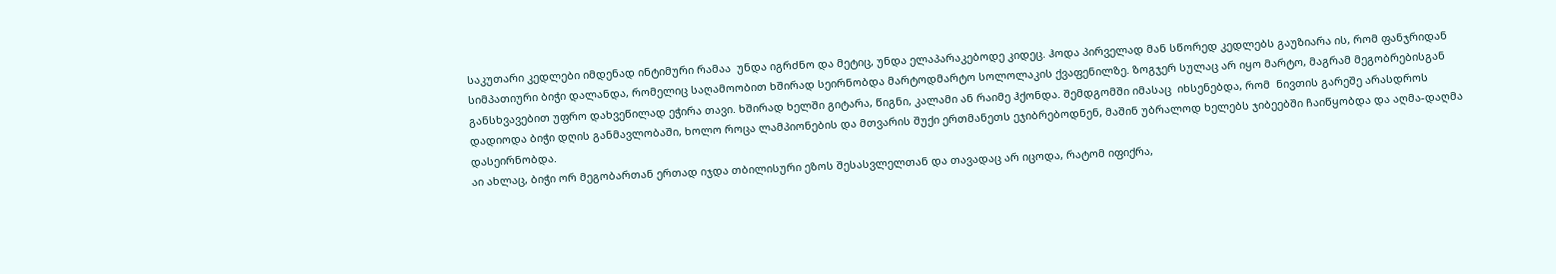საკუთარი კედლები იმდენად ინტიმური რამაა  უნდა იგრძნო და მეტიც, უნდა ელაპარაკებოდე კიდეც. ჰოდა პირველად მან სწორედ კედლებს გაუზიარა ის, რომ ფანჯრიდან სიმპათიური ბიჭი დალანდა, რომელიც საღამოობით ხშირად სეირნობდა მარტოდმარტო სოლოლაკის ქვაფენილზე. ზოგჯერ სულაც არ იყო მარტო, მაგრამ მეგობრებისგან განსხვავებით უფრო დახვეწილად ეჭირა თავი. ხშირად ხელში გიტარა, წიგნი, კალამი ან რაიმე ჰქონდა. შემდგომში იმასაც  იხსენებდა, რომ  ნივთის გარეშე არასდროს დადიოდა ბიჭი დღის განმავლობაში, ხოლო როცა ლამპიონების და მთვარის შუქი ერთმანეთს ეჯიბრებოდნენ, მაშინ უბრალოდ ხელებს ჯიბეებში ჩაიწყობდა და აღმა-დაღმა დასეირნობდა.
აი ახლაც, ბიჭი ორ მეგობართან ერთად იჯდა თბილისური ეზოს შესასვლელთან და თავადაც არ იცოდა, რატომ იფიქრა,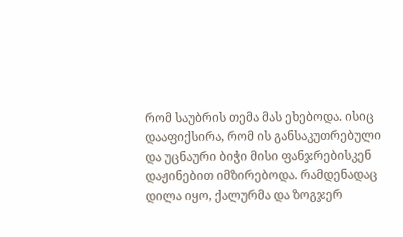რომ საუბრის თემა მას ეხებოდა. ისიც დააფიქსირა, რომ ის განსაკუთრებული და უცნაური ბიჭი მისი ფანჯრებისკენ დაჟინებით იმზირებოდა. რამდენადაც  დილა იყო, ქალურმა და ზოგჯერ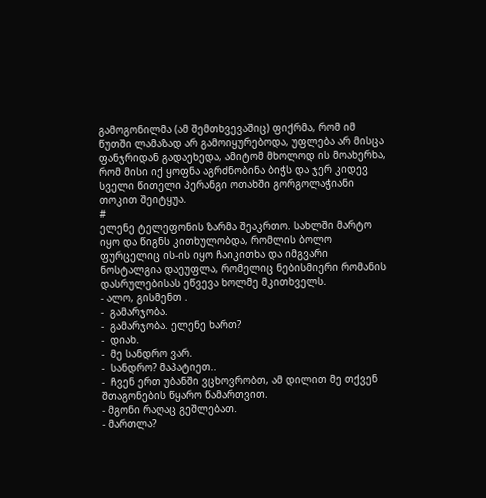გამოგონილმა (ამ შემთხვევაშიც) ფიქრმა, რომ იმ წუთში ლამაზად არ გამოიყურებოდა, უფლება არ მისცა ფანჯრიდან გადაეხედა, ამიტომ მხოლოდ ის მოახერხა, რომ მისი იქ ყოფნა აგრძნობინა ბიჭს და ჯერ კიდევ სველი წითელი პერანგი ოთახში გორგოლაჭიანი თოკით შეიტყუა.
#
ელენე ტელეფონის ზარმა შეაკრთო. სახლში მარტო იყო და წიგნს კითხულობდა, რომლის ბოლო ფურცელიც ის-ის იყო ჩაიკითხა და იმგვარი ნოსტალგია დაეუფლა, რომელიც ნებისმიერი რომანის დასრულებისას ეწვევა ხოლმე მკითხველს.
- ალო, გისმენთ .
-  გამარჯობა.
-  გამარჯობა. ელენე ხართ?
-  დიახ.
-  მე სანდრო ვარ.
-  სანდრო? მაპატიეთ..
-  ჩვენ ერთ უბანში ვცხოვრობთ, ამ დილით მე თქვენ შთაგონების წყარო წამართვით.
- მგონი რაღაც გეშლებათ.
- მართლა?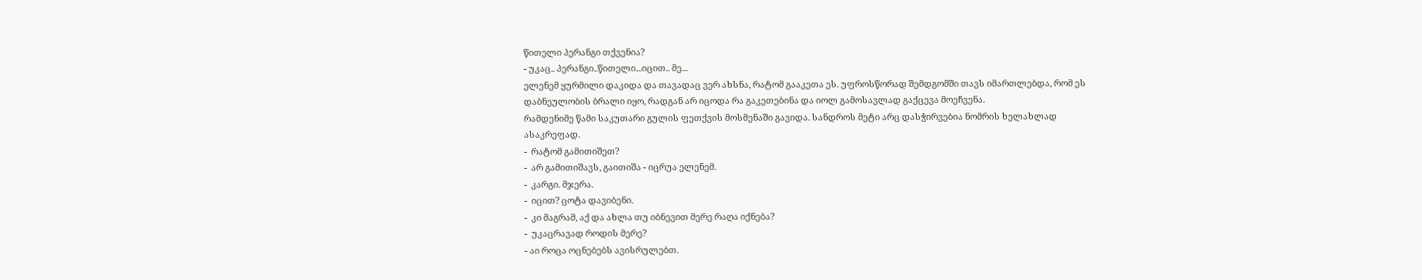წითელი პერანგი თქვენია?
- უკაც.. პერანგი..წითელი...იცით.. მე...
ელენემ ყურმილი დაკიდა და თავადაც ვერ ახსნა, რატომ გააკეთა ეს. უფროსწორად შემდგომში თავს იმართლებდა, რომ ეს დაბნეულობის ბრალი იყო, რადგან არ იცოდა რა გაკეთებინა და იოლ გამოსავლად გაქცევა მოეჩვენა.
რამდენიმე წამი საკუთარი გულის ფეთქვის მოსმენაში გავიდა. სანდროს მეტი არც დასჭირვებია ნომრის ხელახლად ასაკრეფად.
-  რატომ გამითიშეთ?
-  არ გამითიშავს, გაითიშა - იცრუა ელენემ.
-  კარგი. მჯერა.
-  იცით? ცოტა დავიბენი.
-  კი მაგრამ, აქ და ახლა თუ იბნევით მერე რაღა იქნება?
-  უკაცრავად როდის მერე?
- აი როცა ოცნებებს ავისრულებთ.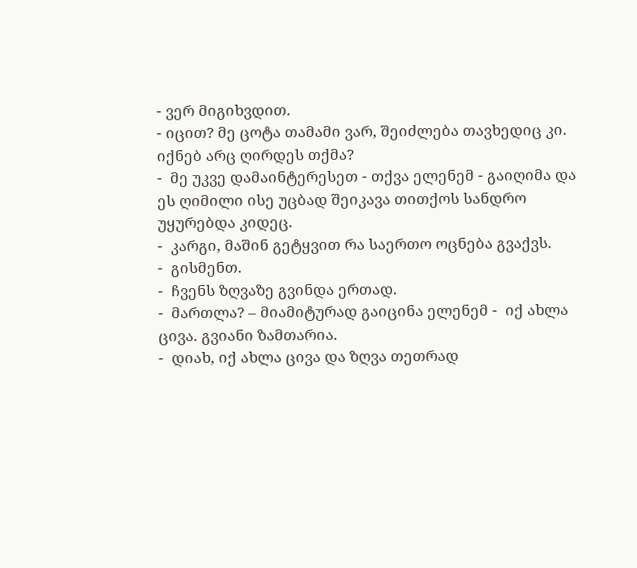- ვერ მიგიხვდით.
- იცით? მე ცოტა თამამი ვარ, შეიძლება თავხედიც კი. იქნებ არც ღირდეს თქმა?
-  მე უკვე დამაინტერესეთ - თქვა ელენემ - გაიღიმა და ეს ღიმილი ისე უცბად შეიკავა თითქოს სანდრო უყურებდა კიდეც.
-  კარგი, მაშინ გეტყვით რა საერთო ოცნება გვაქვს.
-  გისმენთ.
-  ჩვენს ზღვაზე გვინდა ერთად.
-  მართლა? – მიამიტურად გაიცინა ელენემ -  იქ ახლა ცივა. გვიანი ზამთარია.
-  დიახ, იქ ახლა ცივა და ზღვა თეთრად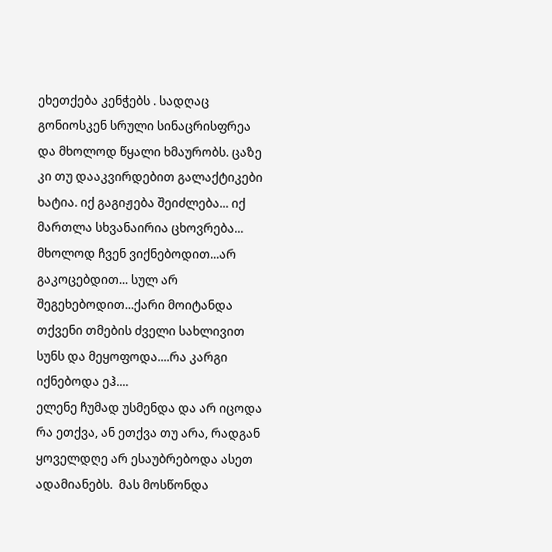ეხეთქება კენჭებს . სადღაც გონიოსკენ სრული სინაცრისფრეა და მხოლოდ წყალი ხმაურობს. ცაზე კი თუ დააკვირდებით გალაქტიკები ხატია. იქ გაგიჟება შეიძლება... იქ მართლა სხვანაირია ცხოვრება... მხოლოდ ჩვენ ვიქნებოდით...არ გაკოცებდით... სულ არ შეგეხებოდით...ქარი მოიტანდა თქვენი თმების ძველი სახლივით სუნს და მეყოფოდა....რა კარგი იქნებოდა ეჰ....
ელენე ჩუმად უსმენდა და არ იცოდა რა ეთქვა, ან ეთქვა თუ არა, რადგან ყოველდღე არ ესაუბრებოდა ასეთ ადამიანებს.  მას მოსწონდა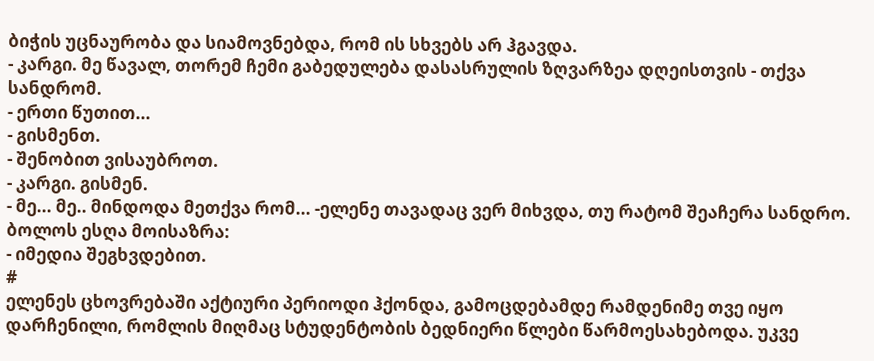ბიჭის უცნაურობა და სიამოვნებდა, რომ ის სხვებს არ ჰგავდა.
- კარგი. მე წავალ, თორემ ჩემი გაბედულება დასასრულის ზღვარზეა დღეისთვის - თქვა სანდრომ.
- ერთი წუთით...
- გისმენთ.
- შენობით ვისაუბროთ.
- კარგი. გისმენ.
- მე... მე.. მინდოდა მეთქვა რომ... -ელენე თავადაც ვერ მიხვდა, თუ რატომ შეაჩერა სანდრო. ბოლოს ესღა მოისაზრა:
- იმედია შეგხვდებით.
#
ელენეს ცხოვრებაში აქტიური პერიოდი ჰქონდა, გამოცდებამდე რამდენიმე თვე იყო დარჩენილი, რომლის მიღმაც სტუდენტობის ბედნიერი წლები წარმოესახებოდა. უკვე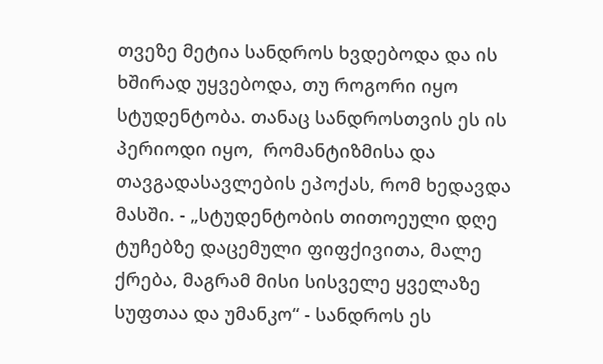თვეზე მეტია სანდროს ხვდებოდა და ის ხშირად უყვებოდა, თუ როგორი იყო სტუდენტობა. თანაც სანდროსთვის ეს ის პერიოდი იყო,  რომანტიზმისა და თავგადასავლების ეპოქას, რომ ხედავდა მასში. - „სტუდენტობის თითოეული დღე ტუჩებზე დაცემული ფიფქივითა, მალე ქრება, მაგრამ მისი სისველე ყველაზე სუფთაა და უმანკო“ - სანდროს ეს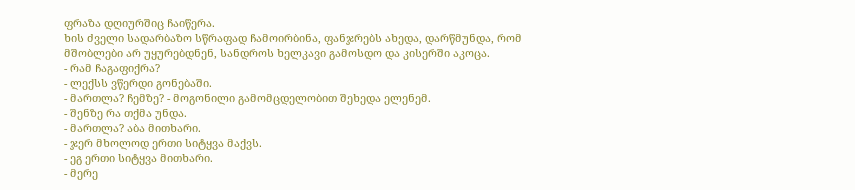ფრაზა დღიურშიც ჩაიწერა.
ხის ძველი სადარბაზო სწრაფად ჩამოირბინა, ფანჯრებს ახედა, დარწმუნდა, რომ მშობლები არ უყურებდნენ, სანდროს ხელკავი გამოსდო და კისერში აკოცა.
- რამ ჩაგაფიქრა?
- ლექსს ვწერდი გონებაში.
- მართლა? ჩემზე? - მოგონილი გამომცდელობით შეხედა ელენემ.
- შენზე რა თქმა უნდა.
- მართლა? აბა მითხარი.
- ჯერ მხოლოდ ერთი სიტყვა მაქვს.
- ეგ ერთი სიტყვა მითხარი.
- მერე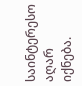საინტერესო აღარ იქნება.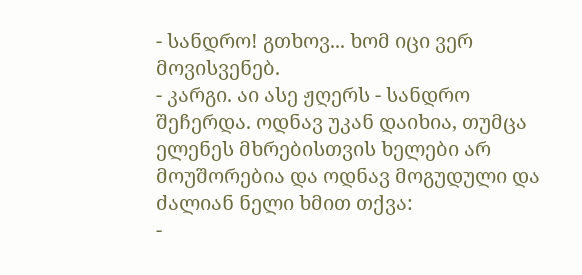- სანდრო! გთხოვ... ხომ იცი ვერ მოვისვენებ.
- კარგი. აი ასე ჟღერს - სანდრო შეჩერდა. ოდნავ უკან დაიხია, თუმცა ელენეს მხრებისთვის ხელები არ მოუშორებია და ოდნავ მოგუდული და ძალიან ნელი ხმით თქვა:
-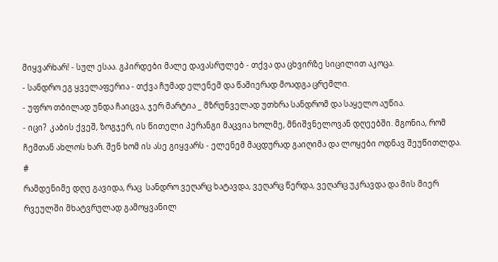მიყვარხარ! - სულ ესაა. გპირდები მალე დავასრულებ - თქვა და ცხვირზე სიცილით აკოცა.
- სანდრო ეგ ყველაფერია - თქვა ჩუმად ელენემ და წამიერად მოადგა ცრემლი.
- უფრო თბილად უნდა ჩაიცვა, ჯერ მარტია _ მზრუნველად უთხრა სანდრომ და საყელო აუწია.
- იცი?  კაბის ქვეშ, ზოგჯერ, ის წითელი პერანგი მაცვია ხოლმე, მნიშვნელოვან დღეებში. მგონია, რომ ჩემთან ახლოს ხარ. შენ ხომ ის ასე გიყვარს - ელენემ მაცდურად გაიღიმა და ლოყები ოდნავ შეუწითლდა.
#
რამდენიმე დღე გავიდა, რაც  სანდრო ვეღარც ხატავდა, ვეღარც წერდა, ვეღარც უკრავდა და მის მიერ რვეულში მხატვრულად გამოყვანილ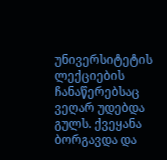უნივერსიტეტის ლექციების ჩანაწერებსაც ვეღარ უდებდა გულს. ქვეყანა ბორგავდა და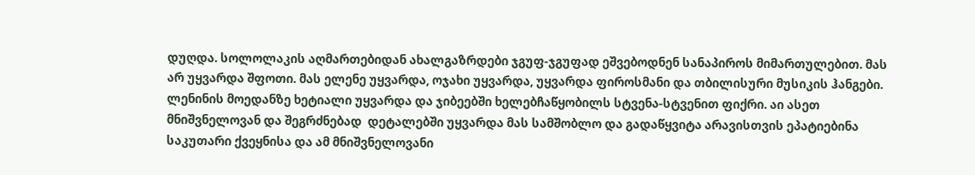დუღდა. სოლოლაკის აღმართებიდან ახალგაზრდები ჯგუფ-ჯგუფად ეშვებოდნენ სანაპიროს მიმართულებით. მას არ უყვარდა შფოთი. მას ელენე უყვარდა, ოჯახი უყვარდა, უყვარდა ფიროსმანი და თბილისური მუსიკის ჰანგები. ლენინის მოედანზე ხეტიალი უყვარდა და ჯიბეებში ხელებჩაწყობილს სტვენა-სტვენით ფიქრი. აი ასეთ მნიშვნელოვან და შეგრძნებად  დეტალებში უყვარდა მას სამშობლო და გადაწყვიტა არავისთვის ეპატიებინა საკუთარი ქვეყნისა და ამ მნიშვნელოვანი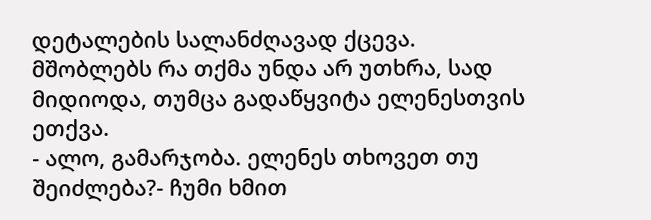დეტალების სალანძღავად ქცევა. მშობლებს რა თქმა უნდა არ უთხრა, სად მიდიოდა, თუმცა გადაწყვიტა ელენესთვის ეთქვა.
- ალო, გამარჯობა. ელენეს თხოვეთ თუ შეიძლება?- ჩუმი ხმით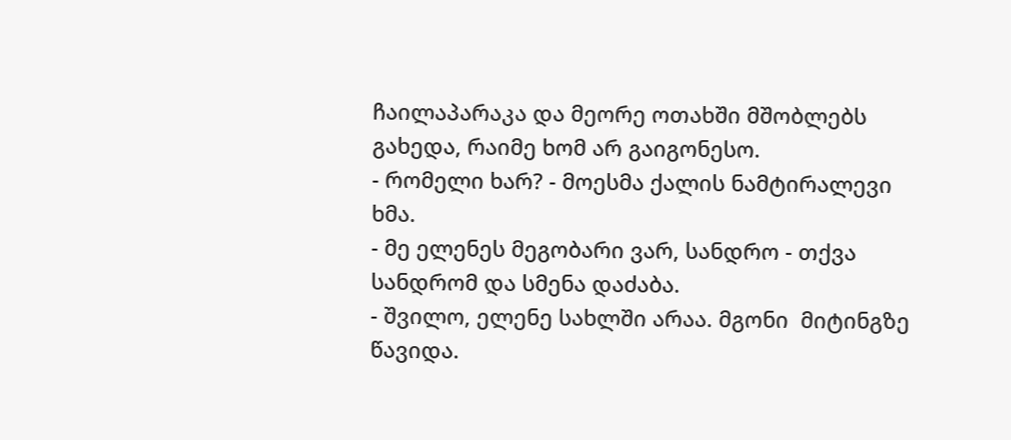ჩაილაპარაკა და მეორე ოთახში მშობლებს გახედა, რაიმე ხომ არ გაიგონესო.
- რომელი ხარ? - მოესმა ქალის ნამტირალევი ხმა.
- მე ელენეს მეგობარი ვარ, სანდრო - თქვა სანდრომ და სმენა დაძაბა.
- შვილო, ელენე სახლში არაა. მგონი  მიტინგზე წავიდა.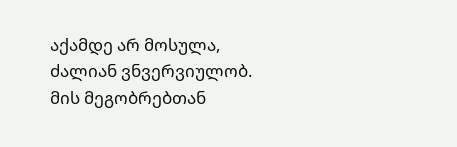აქამდე არ მოსულა, ძალიან ვნვერვიულობ. მის მეგობრებთან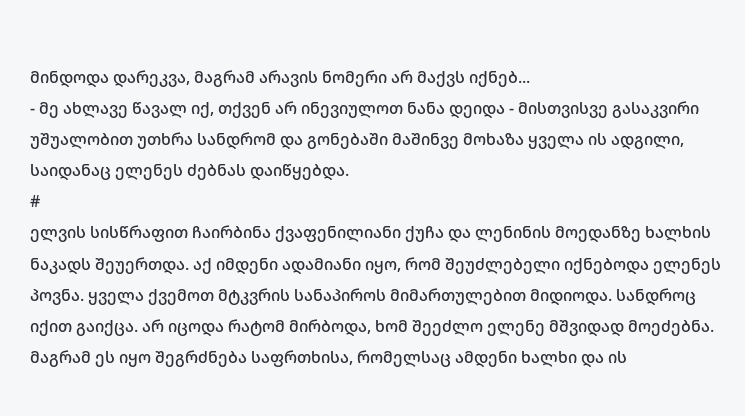მინდოდა დარეკვა, მაგრამ არავის ნომერი არ მაქვს იქნებ...
- მე ახლავე წავალ იქ, თქვენ არ ინევიულოთ ნანა დეიდა - მისთვისვე გასაკვირი უშუალობით უთხრა სანდრომ და გონებაში მაშინვე მოხაზა ყველა ის ადგილი, საიდანაც ელენეს ძებნას დაიწყებდა.
#
ელვის სისწრაფით ჩაირბინა ქვაფენილიანი ქუჩა და ლენინის მოედანზე ხალხის ნაკადს შეუერთდა. აქ იმდენი ადამიანი იყო, რომ შეუძლებელი იქნებოდა ელენეს პოვნა. ყველა ქვემოთ მტკვრის სანაპიროს მიმართულებით მიდიოდა. სანდროც იქით გაიქცა. არ იცოდა რატომ მირბოდა, ხომ შეეძლო ელენე მშვიდად მოეძებნა. მაგრამ ეს იყო შეგრძნება საფრთხისა, რომელსაც ამდენი ხალხი და ის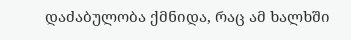დაძაბულობა ქმნიდა, რაც ამ ხალხში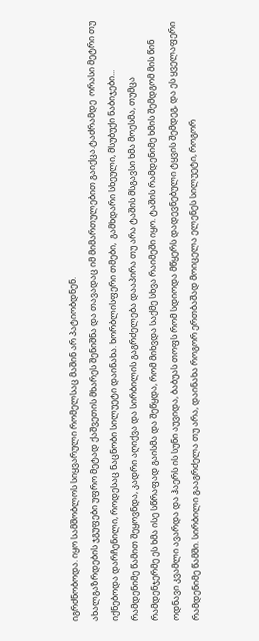იგრძნობოდა. იყო სამშობლოს სიყვარული რომელსაც მაშინ არ პატიობდნენ.
ახალგაზრდების ჯგუფები უფრო მეტად ქაშვეთის მხარეს შენიშნა და თავადაც იმ მიმართულებით გაიქცა.ტაძრამდე  ორასი მეტრი თუ იქნებოდა დარჩენილი, როდესაც ნაცნობი სილუეტი დაინახა. ხორბლისფერი თმები,  გამხდარი სხეული, მსუბუქი ნაბიჯები... რამდენიმე წამით შეყოვნდა, კადრი აღიქვა და სირბილის გაგრძელება დააპირა თუ არა ტაშის მსგავსი ხმა მოესმა, თუმცა რამდენჯერმე ეს ხმა ისე სწრაფად გაისმა და შეწყდა, რომ მიხვდა საქმე სხვა რაიმეში იყო. ტაშის რამდენიმე ხმის შემდგომ მის წინ ოდნავი კვამლი ავარდა და ჰაერს ის სუნი აუვიდა, ბაბუას თოფს რომ სდიოდა მწყერს დადევნებული ტყვის შემდეგ, და ეს ყველაფერი რამდენიმე წამში. სირბილი გააგრძელა თუ არა, დაინახა როგორ ერთბაშად მოიცელა ელენეს სილუეტი, როგორ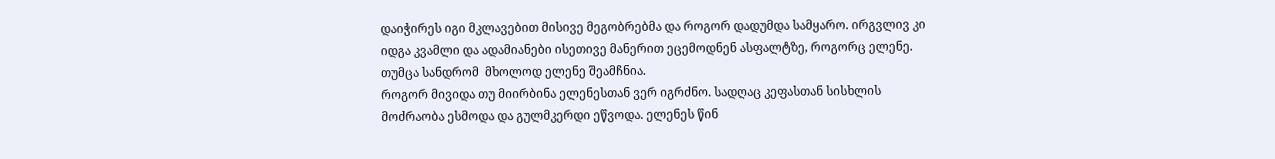დაიჭირეს იგი მკლავებით მისივე მეგობრებმა და როგორ დადუმდა სამყარო. ირგვლივ კი იდგა კვამლი და ადამიანები ისეთივე მანერით ეცემოდნენ ასფალტზე, როგორც ელენე. თუმცა სანდრომ  მხოლოდ ელენე შეამჩნია.
როგორ მივიდა თუ მიირბინა ელენესთან ვერ იგრძნო. სადღაც კეფასთან სისხლის მოძრაობა ესმოდა და გულმკერდი ეწვოდა. ელენეს წინ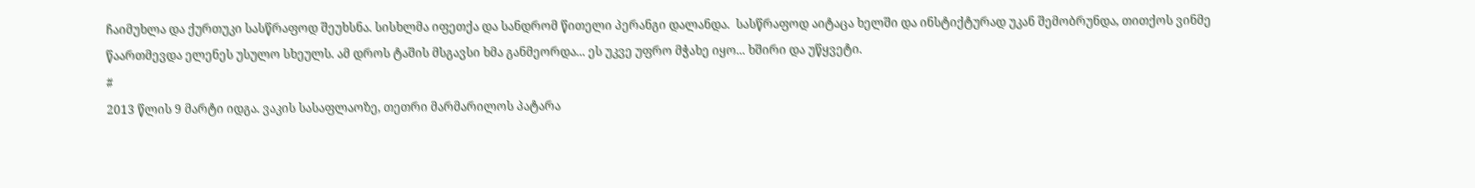ჩაიმუხლა და ქურთუკი სასწრაფოდ შეუხსნა. სისხლმა იფეთქა და სანდრომ წითელი პერანგი დალანდა.  სასწრაფოდ აიტაცა ხელში და ინსტიქტურად უკან შემობრუნდა, თითქოს ვინმე წაართმევდა ელენეს უსულო სხეულს. ამ დროს ტაშის მსგავსი ხმა განმეორდა... ეს უკვე უფრო მჭახე იყო... ხშირი და უწყვეტი.
#
2013 წლის 9 მარტი იდგა. ვაკის სასაფლაოზე, თეთრი მარმარილოს პატარა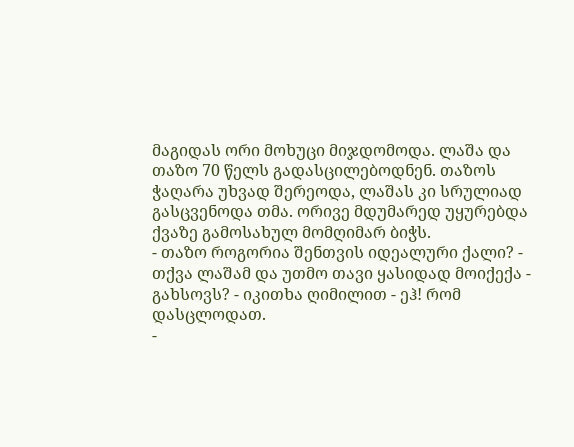მაგიდას ორი მოხუცი მიჯდომოდა. ლაშა და თაზო 70 წელს გადასცილებოდნენ. თაზოს ჭაღარა უხვად შერეოდა, ლაშას კი სრულიად გასცვენოდა თმა. ორივე მდუმარედ უყურებდა ქვაზე გამოსახულ მომღიმარ ბიჭს.
- თაზო როგორია შენთვის იდეალური ქალი? - თქვა ლაშამ და უთმო თავი ყასიდად მოიქექა - გახსოვს? - იკითხა ღიმილით - ეჰ! რომ დასცლოდათ.
-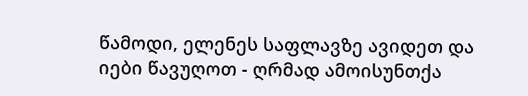წამოდი, ელენეს საფლავზე ავიდეთ და იები წავუღოთ - ღრმად ამოისუნთქა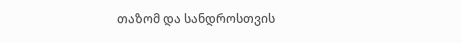თაზომ და სანდროსთვის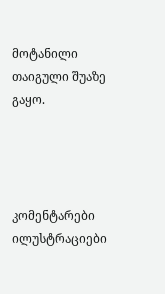მოტანილი თაიგული შუაზე გაყო.




კომენტარები ილუსტრაციები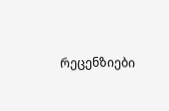რეცენზიები